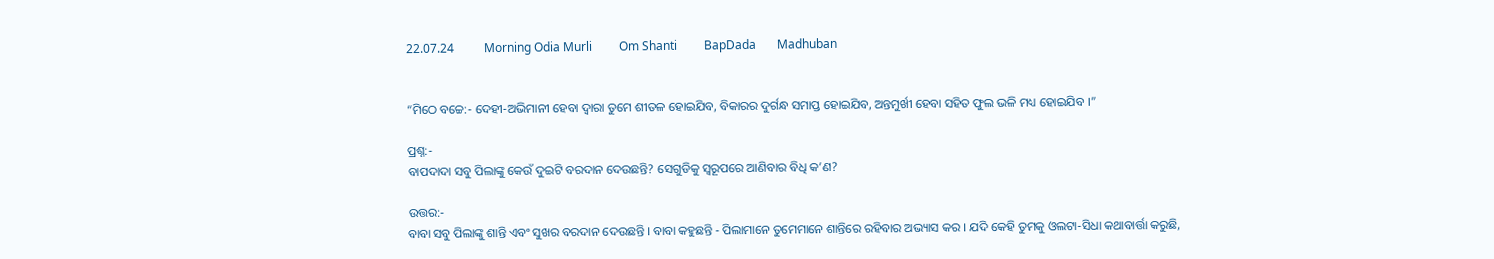22.07.24          Morning Odia Murli         Om Shanti         BapDada       Madhuban


“ମିଠେ ବଚ୍ଚେ:- ଦେହୀ-ଅଭିମାନୀ ହେବା ଦ୍ୱାରା ତୁମେ ଶୀତଳ ହୋଇଯିବ, ବିକାରର ଦୁର୍ଗନ୍ଧ ସମାପ୍ତ ହୋଇଯିବ, ଅନ୍ତମୁର୍ଖୀ ହେବା ସହିତ ଫୁଲ ଭଳି ମଧ୍ୟ ହୋଇଯିବ ।”

ପ୍ରଶ୍ନ:-
ବାପଦାଦା ସବୁ ପିଲାଙ୍କୁ କେଉଁ ଦୁଇଟି ବରଦାନ ଦେଉଛନ୍ତି? ସେଗୁଡିକୁ ସ୍ୱରୂପରେ ଆଣିବାର ବିଧି କ’ଣ?

ଉତ୍ତର:-
ବାବା ସବୁ ପିଲାଙ୍କୁ ଶାନ୍ତି ଏବଂ ସୁଖର ବରଦାନ ଦେଉଛନ୍ତି । ବାବା କହୁଛନ୍ତି - ପିଲାମାନେ ତୁମେମାନେ ଶାନ୍ତିରେ ରହିବାର ଅଭ୍ୟାସ କର । ଯଦି କେହି ତୁମକୁ ଓଲଟା-ସିଧା କଥାବାର୍ତ୍ତା କରୁଛି,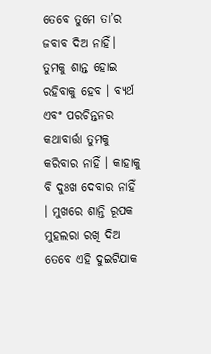ତେବେ ତୁମେ ତା’ର ଜବାବ ଦିଅ ନାହିଁ। ତୁମକୁ ଶାନ୍ତ ହୋଇ ରହିବାକୁ ହେବ । ବ୍ୟର୍ଥ ଏବଂ ପରଚିନ୍ତନର କଥାବାର୍ତ୍ତା ତୁମକୁ କରିବାର ନାହିଁ । କାହାକୁ ବି ଦୁଃଖ ଦେବାର ନାହିଁ । ମୁଖରେ ଶାନ୍ତି ରୂପକ ମୁହଲରା ରଖି ଦିଅ ତେବେ ଏହି ଦୁଇଟିଯାକ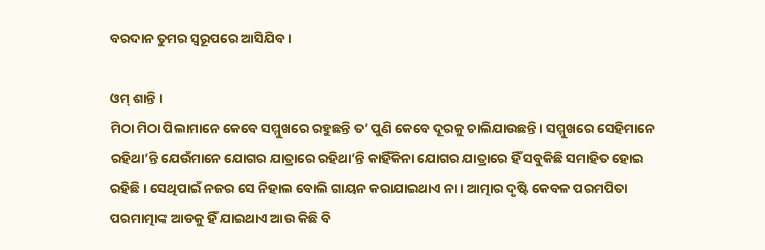ବରଦାନ ତୁମର ସ୍ୱରୂପରେ ଆସିଯିବ ।

ଓମ୍ ଶାନ୍ତି ।
ମିଠା ମିଠା ପିଲାମାନେ କେବେ ସମ୍ମୁଖରେ ରହୁଛନ୍ତି ତ’ ପୁଣି କେବେ ଦୂରକୁ ଚାଲିଯାଉଛନ୍ତି । ସମ୍ମୁଖରେ ସେହିମାନେ ରହିଥା’ନ୍ତି ଯେଉଁମାନେ ଯୋଗର ଯାତ୍ରାରେ ରହିଥା’ନ୍ତି କାହିଁକିନା ଯୋଗର ଯାତ୍ରାରେ ହିଁ ସବୁକିଛି ସମାହିତ ହୋଇ ରହିଛି । ସେଥିପାଇଁ ନଜର ସେ ନିହାଲ ବୋଲି ଗାୟନ କରାଯାଇଥାଏ ନା । ଆତ୍ମାର ଦୃଷ୍ଟି କେବଳ ପରମପିତା ପରମାତ୍ମାଙ୍କ ଆଡକୁ ହିଁ ଯାଇଥାଏ ଆଉ କିଛି ବି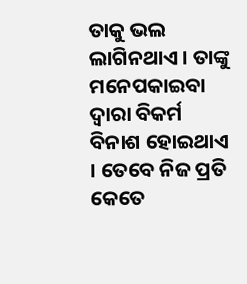ତାକୁ ଭଲ ଲାଗିନଥାଏ । ତାଙ୍କୁ ମନେପକାଇବା ଦ୍ୱାରା ବିକର୍ମ ବିନାଶ ହୋଇଥାଏ । ତେବେ ନିଜ ପ୍ରତି କେତେ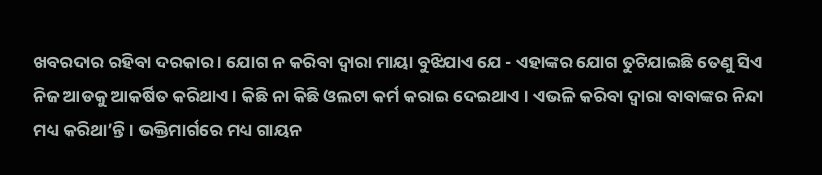ଖବରଦାର ରହିବା ଦରକାର । ଯୋଗ ନ କରିବା ଦ୍ୱାରା ମାୟା ବୁଝିଯାଏ ଯେ - ଏହାଙ୍କର ଯୋଗ ତୁଟିଯାଇଛି ତେଣୁ ସିଏ ନିଜ ଆଡକୁ ଆକର୍ଷିତ କରିଥାଏ । କିଛି ନା କିଛି ଓଲଟା କର୍ମ କରାଇ ଦେଇଥାଏ । ଏଭଳି କରିବା ଦ୍ୱାରା ବାବାଙ୍କର ନିନ୍ଦା ମଧ୍ୟ କରିଥା’ନ୍ତି । ଭକ୍ତିମାର୍ଗରେ ମଧ୍ୟ ଗାୟନ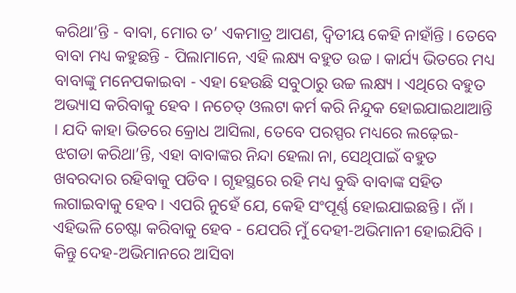କରିଥା’ନ୍ତି - ବାବା, ମୋର ତ’ ଏକମାତ୍ର ଆପଣ, ଦ୍ୱିତୀୟ କେହି ନାହାଁନ୍ତି । ତେବେ ବାବା ମଧ୍ୟ କହୁଛନ୍ତି - ପିଲାମାନେ, ଏହି ଲକ୍ଷ୍ୟ ବହୁତ ଉଚ୍ଚ । କାର୍ଯ୍ୟ ଭିତରେ ମଧ୍ୟ ବାବାଙ୍କୁ ମନେପକାଇବା - ଏହା ହେଉଛି ସବୁଠାରୁ ଉଚ୍ଚ ଲକ୍ଷ୍ୟ । ଏଥିରେ ବହୁତ ଅଭ୍ୟାସ କରିବାକୁ ହେବ । ନଚେତ୍ ଓଲଟା କର୍ମ କରି ନିନ୍ଦୁକ ହୋଇଯାଇଥାଆନ୍ତି । ଯଦି କାହା ଭିତରେ କ୍ରୋଧ ଆସିଲା, ତେବେ ପରସ୍ପର ମଧ୍ୟରେ ଲଢ଼େଇ-ଝଗଡା କରିଥା’ନ୍ତି, ଏହା ବାବାଙ୍କର ନିନ୍ଦା ହେଲା ନା, ସେଥିପାଇଁ ବହୁତ ଖବରଦାର ରହିବାକୁ ପଡିବ । ଗୃହସ୍ଥରେ ରହି ମଧ୍ୟ ବୁଦ୍ଧି ବାବାଙ୍କ ସହିତ ଲଗାଇବାକୁ ହେବ । ଏପରି ନୁହେଁ ଯେ, କେହି ସଂପୂର୍ଣ୍ଣ ହୋଇଯାଇଛନ୍ତି । ନାଁ । ଏହିଭଳି ଚେଷ୍ଟା କରିବାକୁ ହେବ - ଯେପରି ମୁଁ ଦେହୀ-ଅଭିମାନୀ ହୋଇଯିବି । କିନ୍ତୁ ଦେହ-ଅଭିମାନରେ ଆସିବା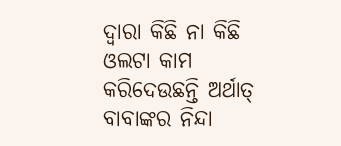ଦ୍ୱାରା କିଛି ନା କିଛି ଓଲଟା କାମ କରିଦେଉଛନ୍ତି ଅର୍ଥାତ୍ ବାବାଙ୍କର ନିନ୍ଦା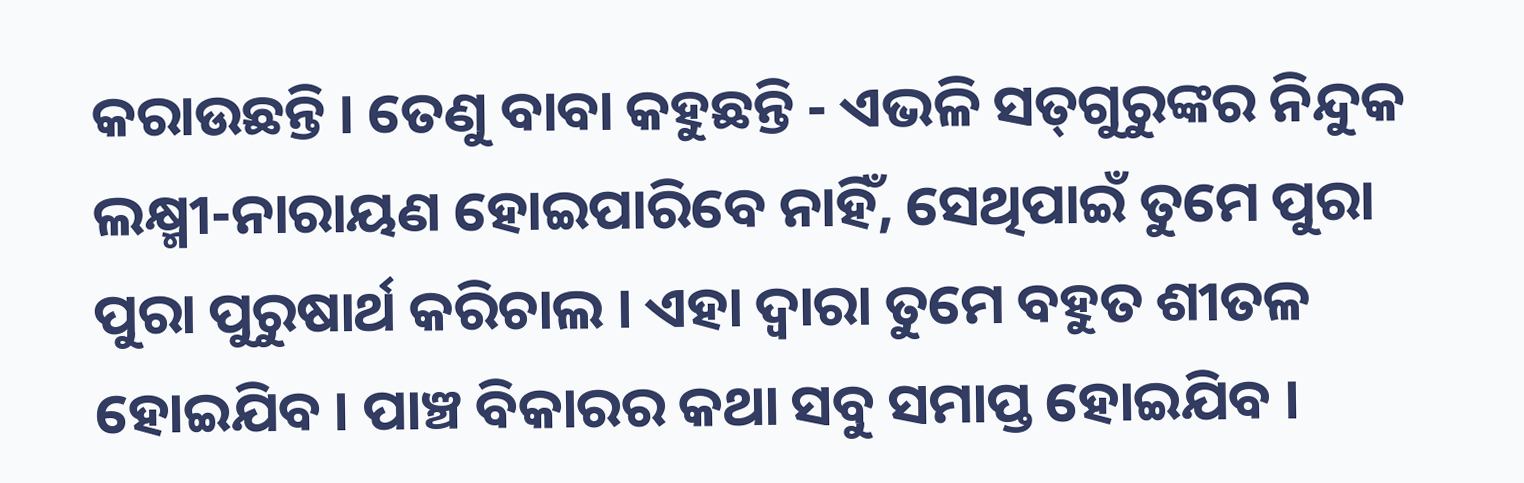କରାଉଛନ୍ତି । ତେଣୁ ବାବା କହୁଛନ୍ତି - ଏଭଳି ସତ୍‌ଗୁରୁଙ୍କର ନିନ୍ଦୁକ ଲକ୍ଷ୍ମୀ-ନାରାୟଣ ହୋଇପାରିବେ ନାହିଁ, ସେଥିପାଇଁ ତୁମେ ପୁରା ପୁରା ପୁରୁଷାର୍ଥ କରିଚାଲ । ଏହା ଦ୍ୱାରା ତୁମେ ବହୁତ ଶୀତଳ ହୋଇଯିବ । ପାଞ୍ଚ ବିକାରର କଥା ସବୁ ସମାପ୍ତ ହୋଇଯିବ ।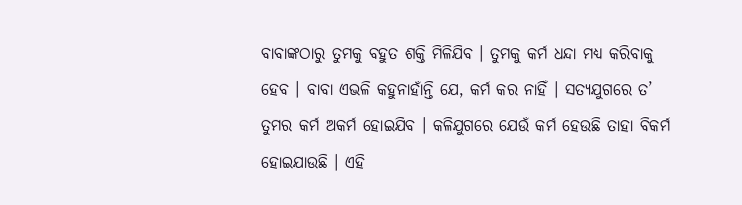ବାବାଙ୍କଠାରୁ ତୁମକୁ ବହୁତ ଶକ୍ତି ମିଳିଯିବ । ତୁମକୁ କର୍ମ ଧନ୍ଦା ମଧ୍ୟ କରିବାକୁ ହେବ । ବାବା ଏଭଳି କହୁନାହାଁନ୍ତି ଯେ, କର୍ମ କର ନାହିଁ । ସତ୍ୟଯୁଗରେ ତ’ ତୁମର କର୍ମ ଅକର୍ମ ହୋଇଯିବ । କଳିଯୁଗରେ ଯେଉଁ କର୍ମ ହେଉଛି ତାହା ବିକର୍ମ ହୋଇଯାଉଛି । ଏହି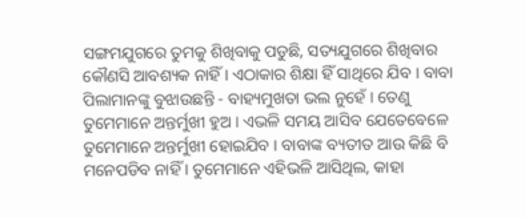ସଙ୍ଗମଯୁଗରେ ତୁମକୁ ଶିଖିବାକୁ ପଡୁଛି, ସତ୍ୟଯୁଗରେ ଶିଖିବାର କୌଣସି ଆବଶ୍ୟକ ନାହିଁ । ଏଠାକାର ଶିକ୍ଷା ହିଁ ସାଥିରେ ଯିବ । ବାବା ପିଲାମାନଙ୍କୁ ବୁଝାଉଛନ୍ତି - ବାହ୍ୟମୁଖତା ଭଲ ନୁହେଁ । ତେଣୁ ତୁମେମାନେ ଅନ୍ତର୍ମୁଖୀ ହୁଅ । ଏଭଳି ସମୟ ଆସିବ ଯେତେବେଳେ ତୁମେମାନେ ଅନ୍ତର୍ମୁଖୀ ହୋଇଯିବ । ବାବାଙ୍କ ବ୍ୟତୀତ ଆଉ କିଛି ବି ମନେପଡିବ ନାହିଁ । ତୁମେମାନେ ଏହିଭଳି ଆସିଥିଲ, କାହା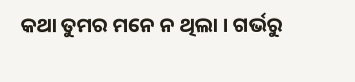କଥା ତୁମର ମନେ ନ ଥିଲା । ଗର୍ଭରୁ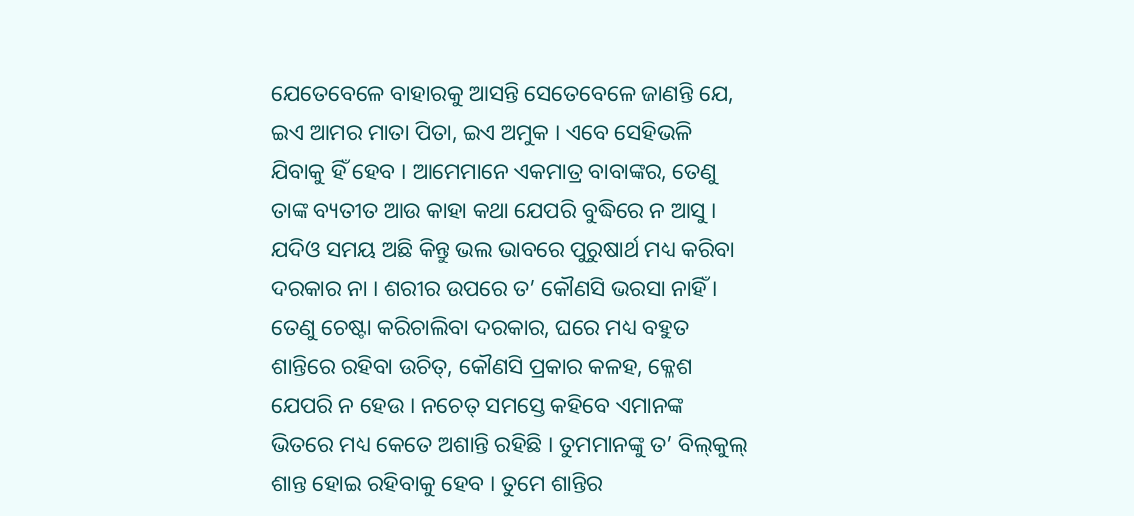ଯେତେବେଳେ ବାହାରକୁ ଆସନ୍ତି ସେତେବେଳେ ଜାଣନ୍ତି ଯେ, ଇଏ ଆମର ମାତା ପିତା, ଇଏ ଅମୁକ । ଏବେ ସେହିଭଳି ଯିବାକୁ ହିଁ ହେବ । ଆମେମାନେ ଏକମାତ୍ର ବାବାଙ୍କର, ତେଣୁ ତାଙ୍କ ବ୍ୟତୀତ ଆଉ କାହା କଥା ଯେପରି ବୁଦ୍ଧିରେ ନ ଆସୁ । ଯଦିଓ ସମୟ ଅଛି କିନ୍ତୁ ଭଲ ଭାବରେ ପୁରୁଷାର୍ଥ ମଧ୍ୟ କରିବା ଦରକାର ନା । ଶରୀର ଉପରେ ତ’ କୌଣସି ଭରସା ନାହିଁ । ତେଣୁ ଚେଷ୍ଟା କରିଚାଲିବା ଦରକାର, ଘରେ ମଧ୍ୟ ବହୁତ ଶାନ୍ତିରେ ରହିବା ଉଚିତ୍‌, କୌଣସି ପ୍ରକାର କଳହ, କ୍ଳେଶ ଯେପରି ନ ହେଉ । ନଚେତ୍ ସମସ୍ତେ କହିବେ ଏମାନଙ୍କ ଭିତରେ ମଧ୍ୟ କେତେ ଅଶାନ୍ତି ରହିଛି । ତୁମମାନଙ୍କୁ ତ’ ବିଲ୍‌କୁଲ୍ ଶାନ୍ତ ହୋଇ ରହିବାକୁ ହେବ । ତୁମେ ଶାନ୍ତିର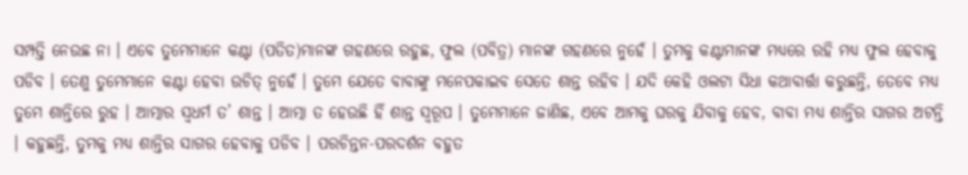ସମ୍ପତ୍ତି ନେଉଛ ନା । ଏବେ ତୁମେମାନେ କଣ୍ଟା (ପତିତ)ମାନଙ୍କ ଗହଣରେ ରହୁଛ, ଫୁଲ (ପବିତ୍ର) ମାନଙ୍କ ଗହଣରେ ନୁହେଁ । ତୁମକୁ କଣ୍ଟାମାନଙ୍କ ମଧ୍ୟରେ ରହି ମଧ୍ୟ ଫୁଲ ହେବାକୁ ପଡିବ । ତେଣୁ ତୁମେମାନେ କଣ୍ଟା ହେବା ଉଚିତ୍ ନୁହେଁ । ତୁମେ ଯେତେ ବାବାଙ୍କୁ ମନେପକାଇବ ସେତେ ଶାନ୍ତ ରହିବ । ଯଦି କେହି ଓଲଟା ସିଧା କଥାବାର୍ତ୍ତା କରୁଛନ୍ତି, ତେବେ ମଧ୍ୟ ତୁମେ ଶାନ୍ତିରେ ରୁହ । ଆତ୍ମାର ସ୍ୱଧର୍ମ ତ’ ଶାନ୍ତ । ଆତ୍ମା ତ ହେଉଛି ହିଁ ଶାନ୍ତ ସ୍ୱରୂପ । ତୁମେମାନେ ଜାଣିଛ, ଏବେ ଆମକୁ ଘରକୁ ଯିବାକୁ ହେବ, ବାବା ମଧ୍ୟ ଶାନ୍ତିର ସାଗର ଅଟନ୍ତି । କହୁଛନ୍ତି, ତୁମକୁ ମଧ୍ୟ ଶାନ୍ତିର ସାଗର ହେବାକୁ ପଡିବ । ପରଚିନ୍ତନ-ପରଦର୍ଶନ ବହୁତ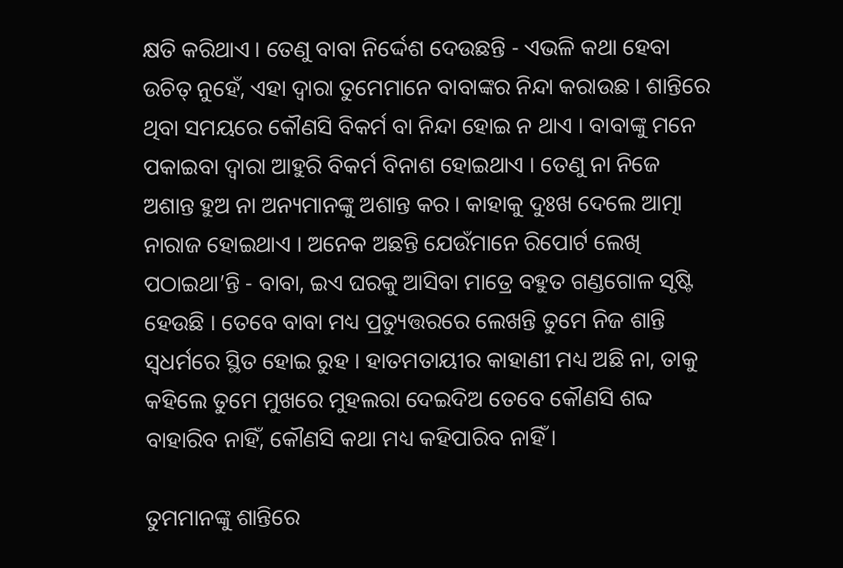କ୍ଷତି କରିଥାଏ । ତେଣୁ ବାବା ନିର୍ଦ୍ଦେଶ ଦେଉଛନ୍ତି - ଏଭଳି କଥା ହେବା ଉଚିତ୍ ନୁହେଁ, ଏହା ଦ୍ୱାରା ତୁମେମାନେ ବାବାଙ୍କର ନିନ୍ଦା କରାଉଛ । ଶାନ୍ତିରେ ଥିବା ସମୟରେ କୌଣସି ବିକର୍ମ ବା ନିନ୍ଦା ହୋଇ ନ ଥାଏ । ବାବାଙ୍କୁ ମନେ ପକାଇବା ଦ୍ୱାରା ଆହୁରି ବିକର୍ମ ବିନାଶ ହୋଇଥାଏ । ତେଣୁ ନା ନିଜେ ଅଶାନ୍ତ ହୁଅ ନା ଅନ୍ୟମାନଙ୍କୁ ଅଶାନ୍ତ କର । କାହାକୁ ଦୁଃଖ ଦେଲେ ଆତ୍ମା ନାରାଜ ହୋଇଥାଏ । ଅନେକ ଅଛନ୍ତି ଯେଉଁମାନେ ରିପୋର୍ଟ ଲେଖି ପଠାଇଥା’ନ୍ତି - ବାବା, ଇଏ ଘରକୁ ଆସିବା ମାତ୍ରେ ବହୁତ ଗଣ୍ଡଗୋଳ ସୃଷ୍ଟି ହେଉଛି । ତେବେ ବାବା ମଧ୍ୟ ପ୍ରତ୍ୟୁତ୍ତରରେ ଲେଖନ୍ତି ତୁମେ ନିଜ ଶାନ୍ତି ସ୍ୱଧର୍ମରେ ସ୍ଥିତ ହୋଇ ରୁହ । ହାତମତାୟୀର କାହାଣୀ ମଧ୍ୟ ଅଛି ନା, ତାକୁ କହିଲେ ତୁମେ ମୁଖରେ ମୁହଲରା ଦେଇଦିଅ ତେବେ କୌଣସି ଶବ୍ଦ ବାହାରିବ ନାହିଁ, କୌଣସି କଥା ମଧ୍ୟ କହିପାରିବ ନାହିଁ ।

ତୁମମାନଙ୍କୁ ଶାନ୍ତିରେ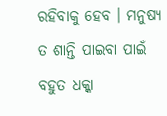ରହିବାକୁ ହେବ । ମନୁଷ୍ୟ ତ ଶାନ୍ତି ପାଇବା ପାଇଁ ବହୁତ ଧକ୍କା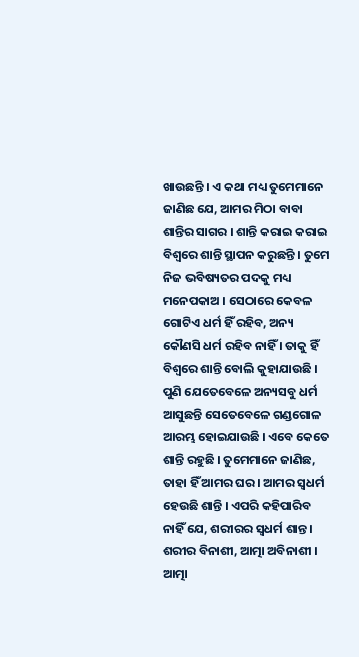ଖାଉଛନ୍ତି । ଏ କଥା ମଧ୍ୟ ତୁମେମାନେ ଜାଣିଛ ଯେ, ଆମର ମିଠା ବାବା ଶାନ୍ତିର ସାଗର । ଶାନ୍ତି କରାଇ କରାଇ ବିଶ୍ୱରେ ଶାନ୍ତି ସ୍ଥାପନ କରୁଛନ୍ତି । ତୁମେ ନିଜ ଭବିଷ୍ୟତର ପଦକୁ ମଧ୍ୟ ମନେପକାଅ । ସେଠାରେ କେବଳ ଗୋଟିଏ ଧର୍ମ ହିଁ ରହିବ, ଅନ୍ୟ କୌଣସି ଧର୍ମ ରହିବ ନାହିଁ । ତାକୁ ହିଁ ବିଶ୍ୱରେ ଶାନ୍ତି ବୋଲି କୁହାଯାଉଛି । ପୁଣି ଯେତେବେଳେ ଅନ୍ୟସବୁ ଧର୍ମ ଆସୁଛନ୍ତି ସେତେବେଳେ ଗଣ୍ଡଗୋଳ ଆରମ୍ଭ ହୋଇଯାଉଛି । ଏବେ କେତେ ଶାନ୍ତି ରହୁଛି । ତୁମେମାନେ ଜାଣିଛ, ତାହା ହିଁ ଆମର ଘର । ଆମର ସ୍ୱଧର୍ମ ହେଉଛି ଶାନ୍ତି । ଏପରି କହିପାରିବ ନାହିଁ ଯେ, ଶରୀରର ସ୍ୱଧର୍ମ ଶାନ୍ତ । ଶରୀର ବିନାଶୀ, ଆତ୍ମା ଅବିନାଶୀ । ଆତ୍ମା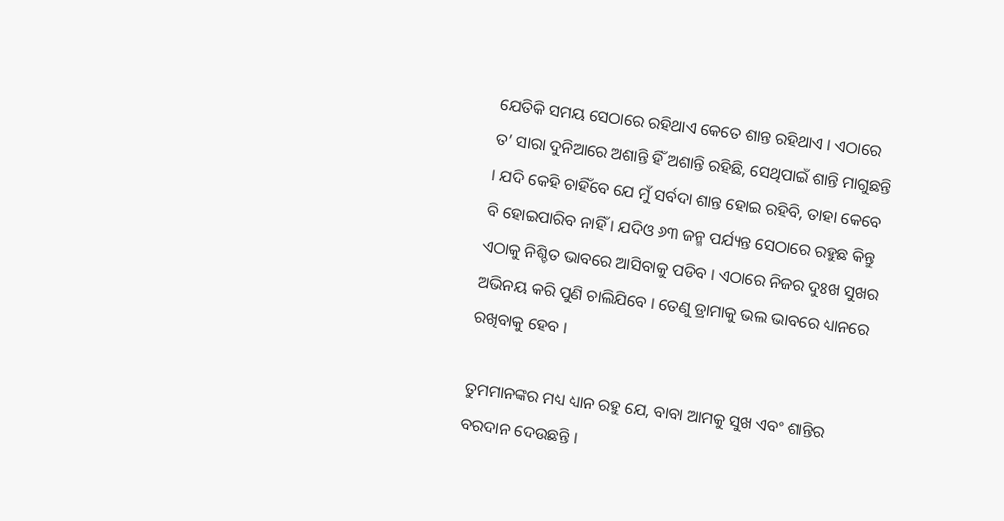ଯେତିକି ସମୟ ସେଠାରେ ରହିଥାଏ କେତେ ଶାନ୍ତ ରହିଥାଏ । ଏଠାରେ ତ’ ସାରା ଦୁନିଆରେ ଅଶାନ୍ତି ହିଁ ଅଶାନ୍ତି ରହିଛି, ସେଥିପାଇଁ ଶାନ୍ତି ମାଗୁଛନ୍ତି । ଯଦି କେହି ଚାହିଁବେ ଯେ ମୁଁ ସର୍ବଦା ଶାନ୍ତ ହୋଇ ରହିବି, ତାହା କେବେ ବି ହୋଇପାରିବ ନାହିଁ । ଯଦିଓ ୬୩ ଜନ୍ମ ପର୍ଯ୍ୟନ୍ତ ସେଠାରେ ରହୁଛ କିନ୍ତୁ ଏଠାକୁ ନିଶ୍ଚିତ ଭାବରେ ଆସିବାକୁ ପଡିବ । ଏଠାରେ ନିଜର ଦୁଃଖ ସୁଖର ଅଭିନୟ କରି ପୁଣି ଚାଲିଯିବେ । ତେଣୁ ଡ୍ରାମାକୁ ଭଲ ଭାବରେ ଧ୍ୟାନରେ ରଖିବାକୁ ହେବ ।

ତୁମମାନଙ୍କର ମଧ୍ୟ ଧ୍ୟାନ ରହୁ ଯେ, ବାବା ଆମକୁ ସୁଖ ଏବଂ ଶାନ୍ତିର ବରଦାନ ଦେଉଛନ୍ତି ।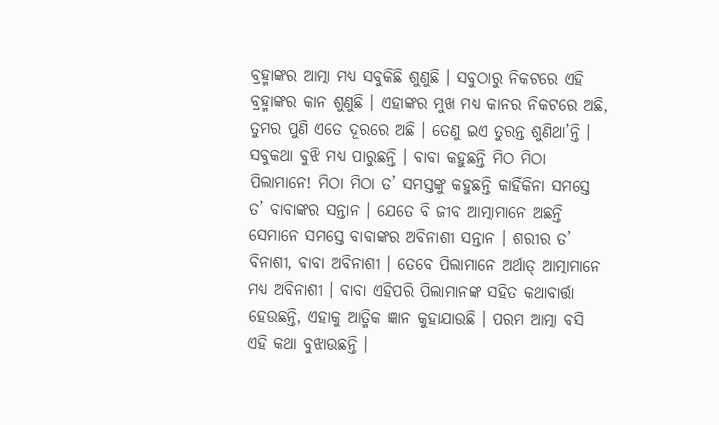ବ୍ରହ୍ମାଙ୍କର ଆତ୍ମା ମଧ୍ୟ ସବୁକିଛି ଶୁଣୁଛି । ସବୁଠାରୁ ନିକଟରେ ଏହି ବ୍ରହ୍ମାଙ୍କର କାନ ଶୁଣୁଛି । ଏହାଙ୍କର ମୁଖ ମଧ୍ୟ କାନର ନିକଟରେ ଅଛି, ତୁମର ପୁଣି ଏତେ ଦୂରରେ ଅଛି । ତେଣୁ ଇଏ ତୁରନ୍ତ ଶୁଣିଥା’ନ୍ତି । ସବୁକଥା ବୁଝି ମଧ୍ୟ ପାରୁଛନ୍ତି । ବାବା କହୁଛନ୍ତି ମିଠ ମିଠା ପିଲାମାନେ! ମିଠା ମିଠା ତ’ ସମସ୍ତଙ୍କୁ କହୁଛନ୍ତି କାହିଁକିନା ସମସ୍ତେ ତ’ ବାବାଙ୍କର ସନ୍ତାନ । ଯେତେ ବି ଜୀବ ଆତ୍ମାମାନେ ଅଛନ୍ତି ସେମାନେ ସମସ୍ତେ ବାବାଙ୍କର ଅବିନାଶୀ ସନ୍ତାନ । ଶରୀର ତ’ ବିନାଶୀ, ବାବା ଅବିନାଶୀ । ତେବେ ପିଲାମାନେ ଅର୍ଥାତ୍ ଆତ୍ମାମାନେ ମଧ୍ୟ ଅବିନାଶୀ । ବାବା ଏହିପରି ପିଲାମାନଙ୍କ ସହିତ କଥାବାର୍ତ୍ତା ହେଉଛନ୍ତି, ଏହାକୁ ଆତ୍ମିକ ଜ୍ଞାନ କୁହାଯାଉଛି । ପରମ ଆତ୍ମା ବସି ଏହି କଥା ବୁଝାଉଛନ୍ତି ।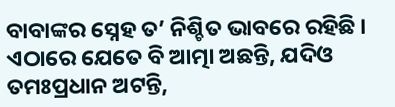ବାବାଙ୍କର ସ୍ନେହ ତ’ ନିଶ୍ଚିତ ଭାବରେ ରହିଛି । ଏଠାରେ ଯେତେ ବି ଆତ୍ମା ଅଛନ୍ତି, ଯଦିଓ ତମଃପ୍ରଧାନ ଅଟନ୍ତି,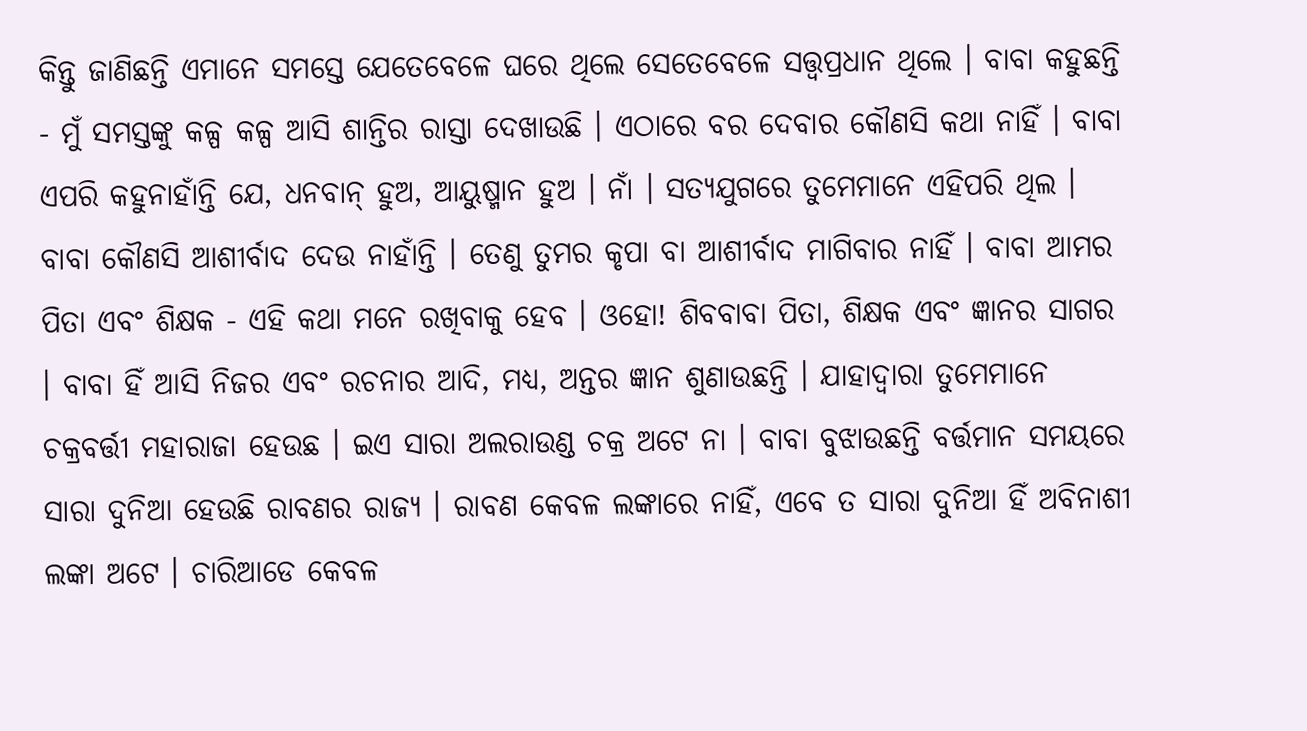କିନ୍ତୁ ଜାଣିଛନ୍ତି ଏମାନେ ସମସ୍ତେ ଯେତେବେଳେ ଘରେ ଥିଲେ ସେତେବେଳେ ସତ୍ତ୍ୱପ୍ରଧାନ ଥିଲେ । ବାବା କହୁଛନ୍ତି - ମୁଁ ସମସ୍ତଙ୍କୁ କଳ୍ପ କଳ୍ପ ଆସି ଶାନ୍ତିର ରାସ୍ତା ଦେଖାଉଛି । ଏଠାରେ ବର ଦେବାର କୌଣସି କଥା ନାହିଁ । ବାବା ଏପରି କହୁନାହାଁନ୍ତି ଯେ, ଧନବାନ୍ ହୁଅ, ଆୟୁଷ୍ମାନ ହୁଅ । ନାଁ । ସତ୍ୟଯୁଗରେ ତୁମେମାନେ ଏହିପରି ଥିଲ । ବାବା କୌଣସି ଆଶୀର୍ବାଦ ଦେଉ ନାହାଁନ୍ତି । ତେଣୁ ତୁମର କୃପା ବା ଆଶୀର୍ବାଦ ମାଗିବାର ନାହିଁ । ବାବା ଆମର ପିତା ଏବଂ ଶିକ୍ଷକ - ଏହି କଥା ମନେ ରଖିବାକୁ ହେବ । ଓହୋ! ଶିବବାବା ପିତା, ଶିକ୍ଷକ ଏବଂ ଜ୍ଞାନର ସାଗର । ବାବା ହିଁ ଆସି ନିଜର ଏବଂ ରଚନାର ଆଦି, ମଧ୍ୟ, ଅନ୍ତର ଜ୍ଞାନ ଶୁଣାଉଛନ୍ତି । ଯାହାଦ୍ୱାରା ତୁମେମାନେ ଚକ୍ରବର୍ତ୍ତୀ ମହାରାଜା ହେଉଛ । ଇଏ ସାରା ଅଲରାଉଣ୍ଡ ଚକ୍ର ଅଟେ ନା । ବାବା ବୁଝାଉଛନ୍ତି ବର୍ତ୍ତମାନ ସମୟରେ ସାରା ଦୁନିଆ ହେଉଛି ରାବଣର ରାଜ୍ୟ । ରାବଣ କେବଳ ଲଙ୍କାରେ ନାହିଁ, ଏବେ ତ ସାରା ଦୁନିଆ ହିଁ ଅବିନାଶୀ ଲଙ୍କା ଅଟେ । ଚାରିଆଡେ କେବଳ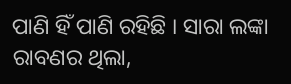ପାଣି ହିଁ ପାଣି ରହିଛି । ସାରା ଲଙ୍କା ରାବଣର ଥିଲା,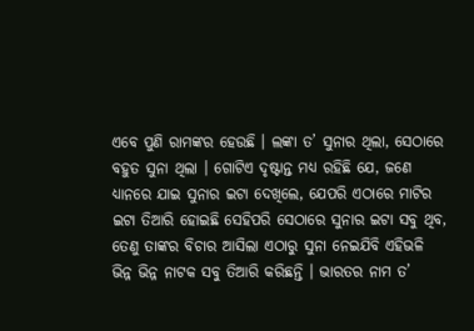ଏବେ ପୁଣି ରାମଙ୍କର ହେଉଛି । ଲଙ୍କା ତ’ ସୁନାର ଥିଲା, ସେଠାରେ ବହୁତ ସୁନା ଥିଲା । ଗୋଟିଏ ଦୃଷ୍ଟାନ୍ତ ମଧ୍ୟ ରହିଛି ଯେ, ଜଣେ ଧ୍ୟାନରେ ଯାଇ ସୁନାର ଇଟା ଦେଖିଲେ, ଯେପରି ଏଠାରେ ମାଟିର ଇଟା ତିଆରି ହୋଇଛି ସେହିପରି ସେଠାରେ ସୁନାର ଇଟା ସବୁ ଥିବ, ତେଣୁ ତାଙ୍କର ବିଚାର ଆସିଲା ଏଠାରୁ ସୁନା ନେଇଯିବି ଏହିଭଳି ଭିନ୍ନ ଭିନ୍ନ ନାଟକ ସବୁ ତିଆରି କରିଛନ୍ତି । ଭାରତର ନାମ ତ’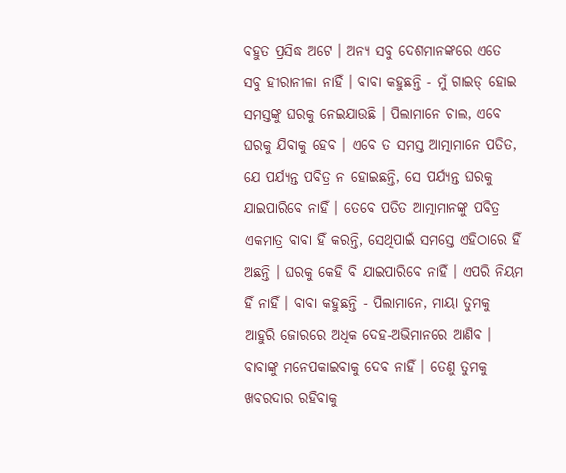ବହୁତ ପ୍ରସିଦ୍ଧ ଅଟେ । ଅନ୍ୟ ସବୁ ଦେଶମାନଙ୍କରେ ଏତେ ସବୁ ହୀରାନୀଳା ନାହିଁ । ବାବା କହୁଛନ୍ତି - ମୁଁ ଗାଇଡ୍ ହୋଇ ସମସ୍ତଙ୍କୁ ଘରକୁ ନେଇଯାଉଛି । ପିଲାମାନେ ଚାଲ, ଏବେ ଘରକୁ ଯିବାକୁ ହେବ । ଏବେ ତ ସମସ୍ତ ଆତ୍ମାମାନେ ପତିତ, ଯେ ପର୍ଯ୍ୟନ୍ତ ପବିତ୍ର ନ ହୋଇଛନ୍ତି, ସେ ପର୍ଯ୍ୟନ୍ତ ଘରକୁ ଯାଇପାରିବେ ନାହିଁ । ତେବେ ପତିତ ଆତ୍ମାମାନଙ୍କୁ ପବିତ୍ର ଏକମାତ୍ର ବାବା ହିଁ କରନ୍ତି, ସେଥିପାଇଁ ସମସ୍ତେ ଏହିଠାରେ ହିଁ ଅଛନ୍ତି । ଘରକୁ କେହି ବି ଯାଇପାରିବେ ନାହିଁ । ଏପରି ନିୟମ ହିଁ ନାହିଁ । ବାବା କହୁଛନ୍ତି - ପିଲାମାନେ, ମାୟା ତୁମକୁ ଆହୁରି ଜୋରରେ ଅଧିକ ଦେହ-ଅଭିମାନରେ ଆଣିବ । ବାବାଙ୍କୁ ମନେପକାଇବାକୁ ଦେବ ନାହିଁ । ତେଣୁ ତୁମକୁ ଖବରଦାର ରହିବାକୁ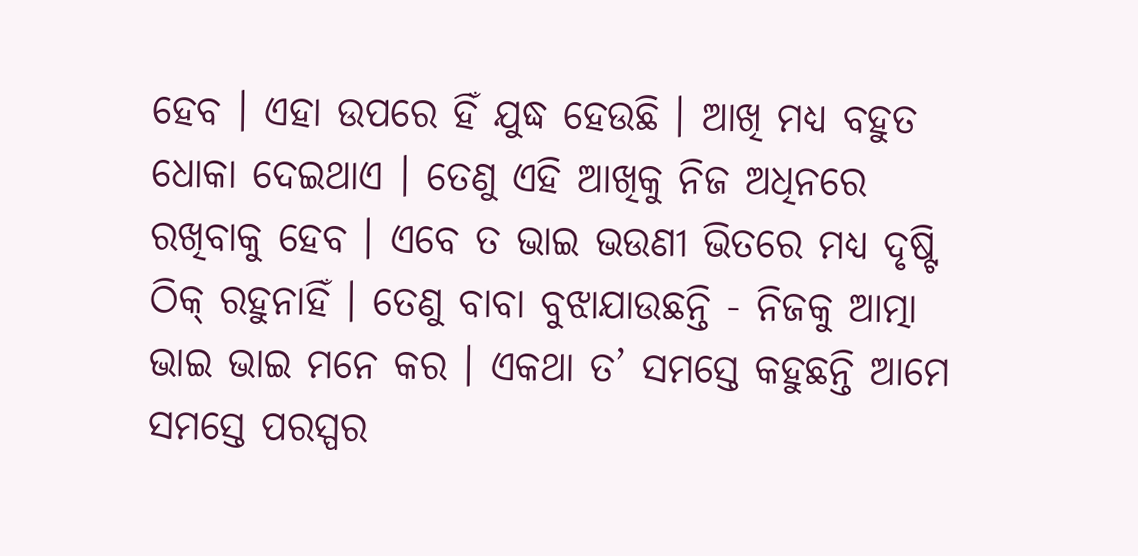ହେବ । ଏହା ଉପରେ ହିଁ ଯୁଦ୍ଧ ହେଉଛି । ଆଖି ମଧ୍ୟ ବହୁତ ଧୋକା ଦେଇଥାଏ । ତେଣୁ ଏହି ଆଖିକୁ ନିଜ ଅଧିନରେ ରଖିବାକୁ ହେବ । ଏବେ ତ ଭାଇ ଭଉଣୀ ଭିତରେ ମଧ୍ୟ ଦୃଷ୍ଟି ଠିକ୍ ରହୁନାହିଁ । ତେଣୁ ବାବା ବୁଝାଯାଉଛନ୍ତି - ନିଜକୁ ଆତ୍ମା ଭାଇ ଭାଇ ମନେ କର । ଏକଥା ତ’ ସମସ୍ତେ କହୁଛନ୍ତି ଆମେ ସମସ୍ତେ ପରସ୍ପର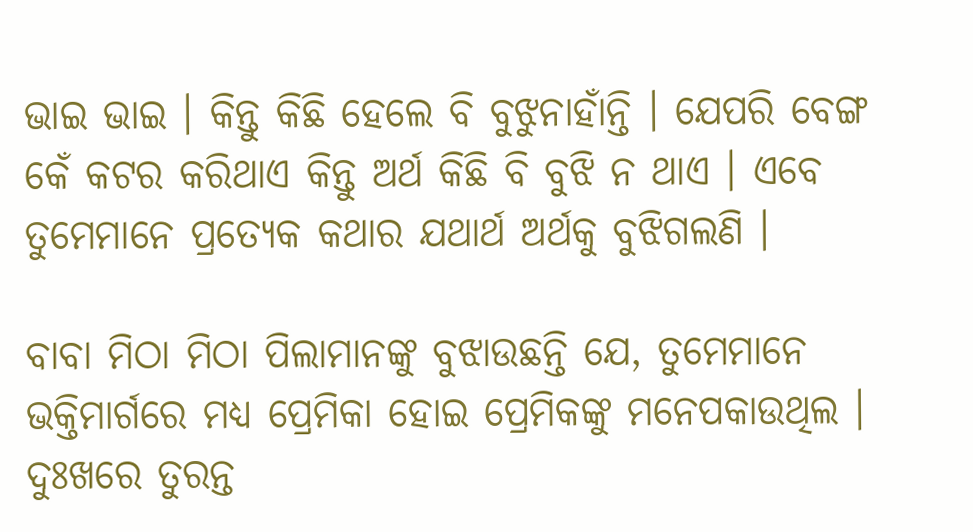ଭାଇ ଭାଇ । କିନ୍ତୁ କିଛି ହେଲେ ବି ବୁଝୁନାହାଁନ୍ତି । ଯେପରି ବେଙ୍ଗ କେଁ କଟର କରିଥାଏ କିନ୍ତୁ ଅର୍ଥ କିଛି ବି ବୁଝି ନ ଥାଏ । ଏବେ ତୁମେମାନେ ପ୍ରତ୍ୟେକ କଥାର ଯଥାର୍ଥ ଅର୍ଥକୁ ବୁଝିଗଲଣି ।

ବାବା ମିଠା ମିଠା ପିଲାମାନଙ୍କୁ ବୁଝାଉଛନ୍ତି ଯେ, ତୁମେମାନେ ଭକ୍ତିମାର୍ଗରେ ମଧ୍ୟ ପ୍ରେମିକା ହୋଇ ପ୍ରେମିକଙ୍କୁ ମନେପକାଉଥିଲ । ଦୁଃଖରେ ତୁରନ୍ତ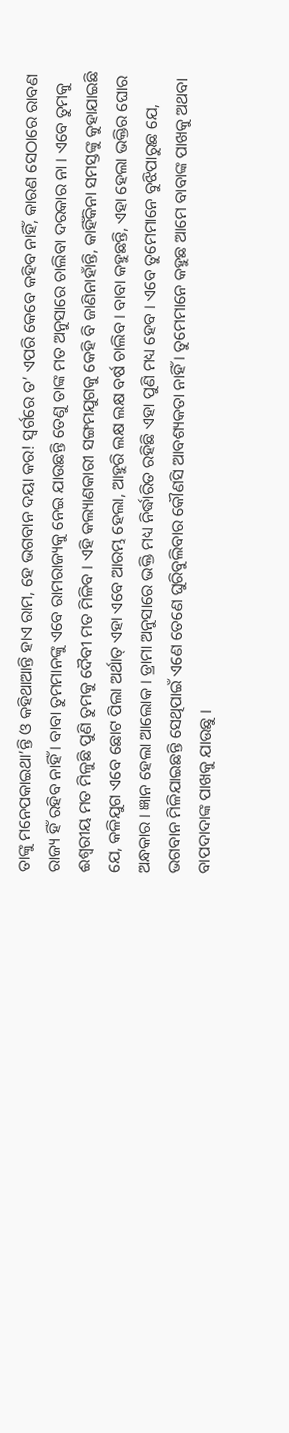ତାଙ୍କୁ ମନେପକାଇଥା’ନ୍ତି ଓ କହିଥାଆନ୍ତି ହାଏ ରାମ, ହେ ଭଗବାନ ଦୟା କର! ସ୍ୱର୍ଗରେ ତ’ ଏପରି କେବେ କହିବ ନାହିଁ, କାରଣ ସେଠାରେ ରାବଣ ରାଜ୍ୟ ହିଁ ରହିବ ନାହିଁ । ବାବା ତୁମମାନଙ୍କୁ ଏବେ ରାମରାଜ୍ୟକୁ ନେଇ ଯାଉଛନ୍ତି ତେଣୁ ତାଙ୍କ ମତ ଅନୁସାରେ ଚାଲିବା ଦରକାର ନା । ଏବେ ତୁମକୁ ଈଶ୍ୱରୀୟ ମତ ମିଳୁଛି ପୁଣି ତୁମକୁ ଦୈବୀ ମତ ମିଳିବ । ଏହି କଲ୍ୟାଣକାରୀ ସଙ୍ଗମଯୁଗକୁ କେହି ବି ଜାଣିନାହାଁନ୍ତି, କାହିଁକିନା ସମସ୍ତଙ୍କୁ କୁହାଯାଇଛି ଯେ, କଳିଯୁଗ ଏବେ ଛୋଟ ପିଲା ଅର୍ଥାତ୍ ଏହା ଏବେ ଆରମ୍ଭ ହେଲା, ଆହୁରି ଲକ୍ଷ ଲକ୍ଷ ବର୍ଷ ଚାଲିବ । ବାବା କହୁଛନ୍ତି, ଏହା ହେଲା ଭକ୍ତିର ଘୋର ଅନ୍ଧକାର । ଜ୍ଞାନ ହେଲା ଆଲୋକ । ଡ୍ରାମା ଅନୁସାରେ ଭକ୍ତି ମଧ୍ୟ ନିର୍ଦ୍ଧାରିତ ରହିଛି ଏହା ପୁଣି ମଧ୍ୟ ହେବ । ଏବେ ତୁମେମାନେ ବୁଝିପାରୁଛ ଯେ, ଭଗବାନ ମିଳିଯାଇଛନ୍ତି ସେଥିପାଇଁ ଏଣେ ତେଣେ ଘୁରିବୁଲିବାର କୌଣସି ଆବଶ୍ୟକତା ନାହିଁ । ତୁମେମାନେ କହୁଛ ଆମେ ବାବାଙ୍କ ପାଖକୁ ଅଥବା ବାପଦାଦାଙ୍କ ପାଖକୁ ଯାଉଛୁ ।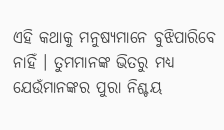ଏହି କଥାକୁ ମନୁଷ୍ୟମାନେ ବୁଝିପାରିବେ ନାହିଁ । ତୁମମାନଙ୍କ ଭିତରୁ ମଧ୍ୟ ଯେଉଁମାନଙ୍କର ପୁରା ନିଶ୍ଚୟ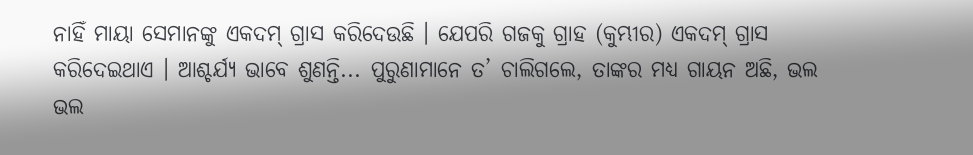ନାହିଁ ମାୟା ସେମାନଙ୍କୁ ଏକଦମ୍ ଗ୍ରାସ କରିଦେଉଛି । ଯେପରି ଗଜକୁ ଗ୍ରାହ (କୁମ୍ଭୀର) ଏକଦମ୍ ଗ୍ରାସ କରିଦେଇଥାଏ । ଆଶ୍ଚର୍ଯ୍ୟ ଭାବେ ଶୁଣନ୍ତି... ପୁରୁଣାମାନେ ତ’ ଚାଲିଗଲେ, ତାଙ୍କର ମଧ୍ୟ ଗାୟନ ଅଛି, ଭଲ ଭଲ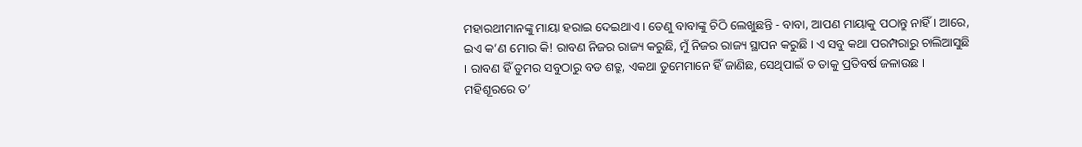ମହାରଥୀମାନଙ୍କୁ ମାୟା ହରାଇ ଦେଇଥାଏ । ତେଣୁ ବାବାଙ୍କୁ ଚିଠି ଲେଖୁଛନ୍ତି - ବାବା, ଆପଣ ମାୟାକୁ ପଠାନ୍ତୁ ନାହିଁ । ଆରେ, ଇଏ କ’ଣ ମୋର କି! ରାବଣ ନିଜର ରାଜ୍ୟ କରୁଛି, ମୁଁ ନିଜର ରାଜ୍ୟ ସ୍ଥାପନ କରୁଛି । ଏ ସବୁ କଥା ପରମ୍ପରାରୁ ଚାଲିଆସୁଛି । ରାବଣ ହିଁ ତୁମର ସବୁଠାରୁ ବଡ ଶତ୍ରୁ, ଏକଥା ତୁମେମାନେ ହିଁ ଜାଣିଛ, ସେଥିପାଇଁ ତ ତାକୁ ପ୍ରତିବର୍ଷ ଜଳାଉଛ । ମହିଶୂରରେ ତ’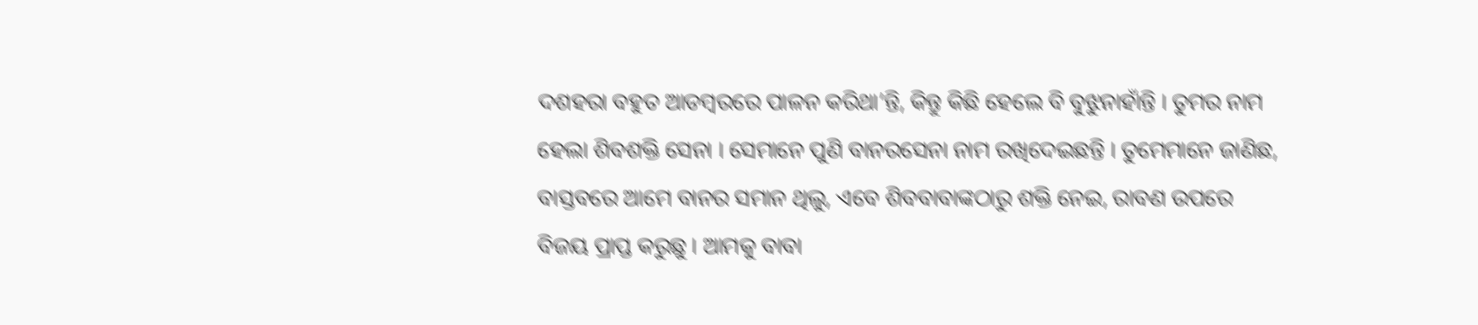ଦଶହରା ବହୁତ ଆଡମ୍ବରରେ ପାଳନ କରିଥା’ନ୍ତି, କିନ୍ତୁ କିଛି ହେଲେ ବି ବୁଝୁନାହାଁନ୍ତି । ତୁମର ନାମ ହେଲା ଶିବଶକ୍ତି ସେନା । ସେମାନେ ପୁଣି ବାନରସେନା ନାମ ରଖିଦେଇଛନ୍ତି । ତୁମେମାନେ ଜାଣିଛ, ବାସ୍ତବରେ ଆମେ ବାନର ସମାନ ଥିଲୁ, ଏବେ ଶିବବାବାଙ୍କଠାରୁ ଶକ୍ତି ନେଇ, ରାବଣ ଉପରେ ବିଜୟ ପ୍ରାପ୍ତ କରୁଛୁ । ଆମକୁ ବାବା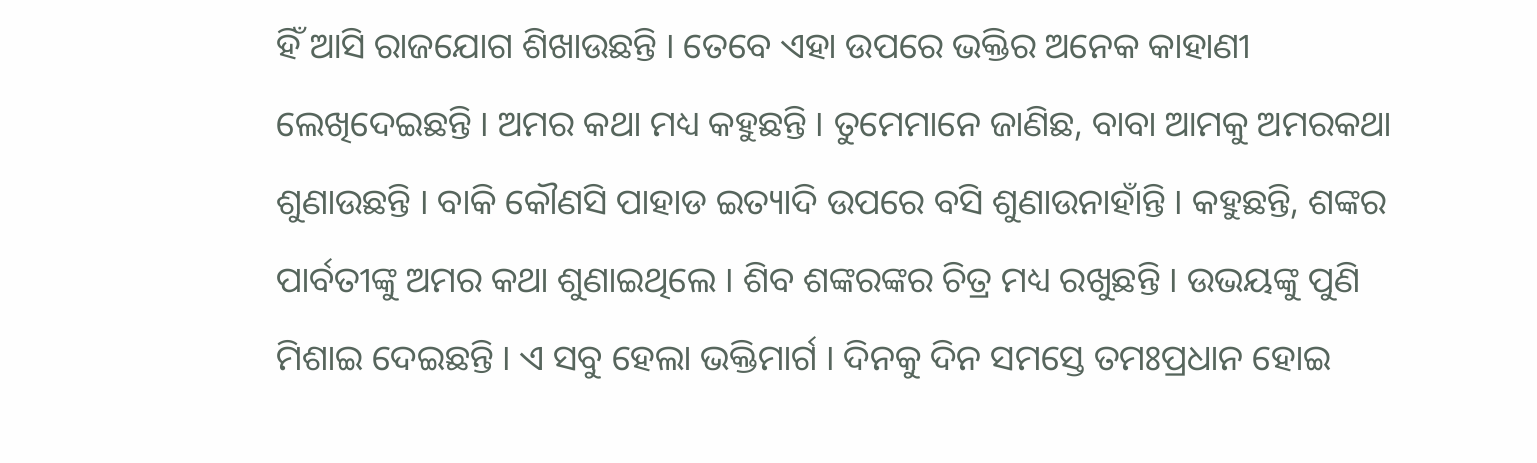ହିଁ ଆସି ରାଜଯୋଗ ଶିଖାଉଛନ୍ତି । ତେବେ ଏହା ଉପରେ ଭକ୍ତିର ଅନେକ କାହାଣୀ ଲେଖିଦେଇଛନ୍ତି । ଅମର କଥା ମଧ୍ୟ କହୁଛନ୍ତି । ତୁମେମାନେ ଜାଣିଛ, ବାବା ଆମକୁ ଅମରକଥା ଶୁଣାଉଛନ୍ତି । ବାକି କୌଣସି ପାହାଡ ଇତ୍ୟାଦି ଉପରେ ବସି ଶୁଣାଉନାହାଁନ୍ତି । କହୁଛନ୍ତି, ଶଙ୍କର ପାର୍ବତୀଙ୍କୁ ଅମର କଥା ଶୁଣାଇଥିଲେ । ଶିବ ଶଙ୍କରଙ୍କର ଚିତ୍ର ମଧ୍ୟ ରଖୁଛନ୍ତି । ଉଭୟଙ୍କୁ ପୁଣି ମିଶାଇ ଦେଇଛନ୍ତି । ଏ ସବୁ ହେଲା ଭକ୍ତିମାର୍ଗ । ଦିନକୁ ଦିନ ସମସ୍ତେ ତମଃପ୍ରଧାନ ହୋଇ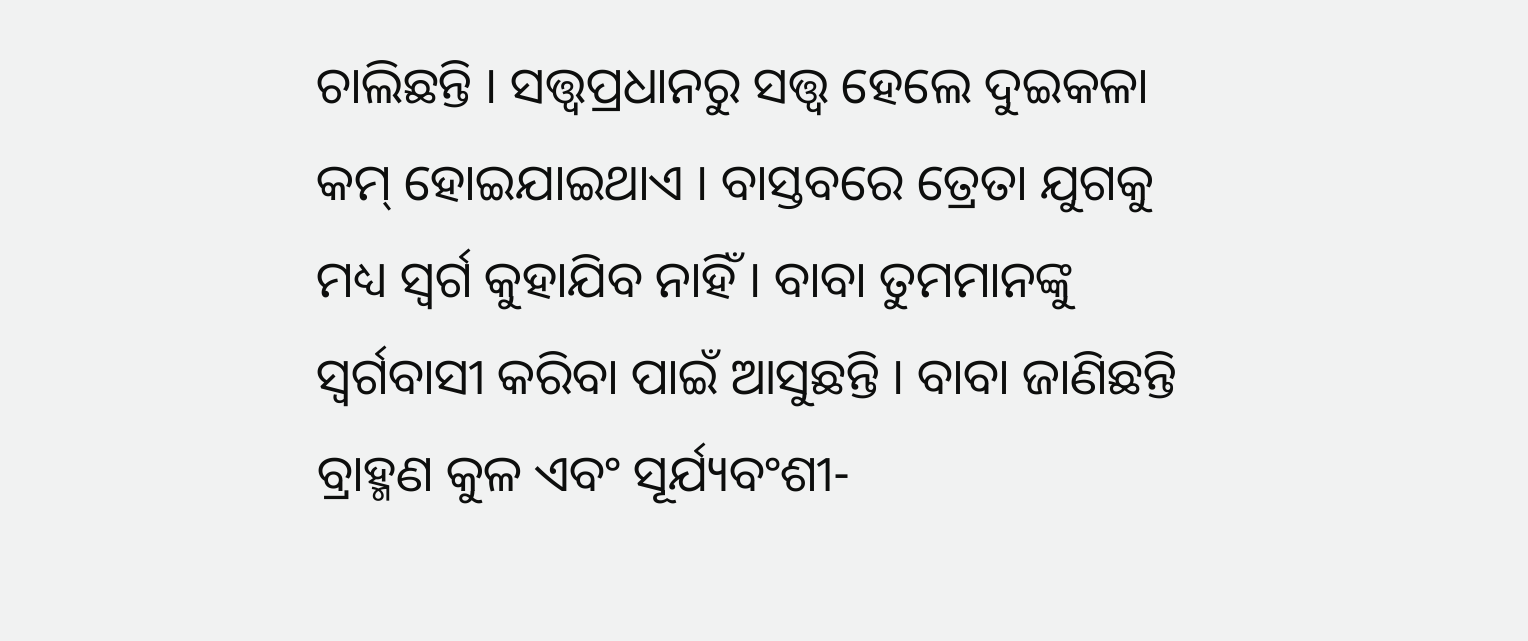ଚାଲିଛନ୍ତି । ସତ୍ତ୍ୱପ୍ରଧାନରୁ ସତ୍ତ୍ୱ ହେଲେ ଦୁଇକଳା କମ୍ ହୋଇଯାଇଥାଏ । ବାସ୍ତବରେ ତ୍ରେତା ଯୁଗକୁ ମଧ୍ୟ ସ୍ୱର୍ଗ କୁହାଯିବ ନାହିଁ । ବାବା ତୁମମାନଙ୍କୁ ସ୍ୱର୍ଗବାସୀ କରିବା ପାଇଁ ଆସୁଛନ୍ତି । ବାବା ଜାଣିଛନ୍ତି ବ୍ରାହ୍ମଣ କୁଳ ଏବଂ ସୂର୍ଯ୍ୟବଂଶୀ-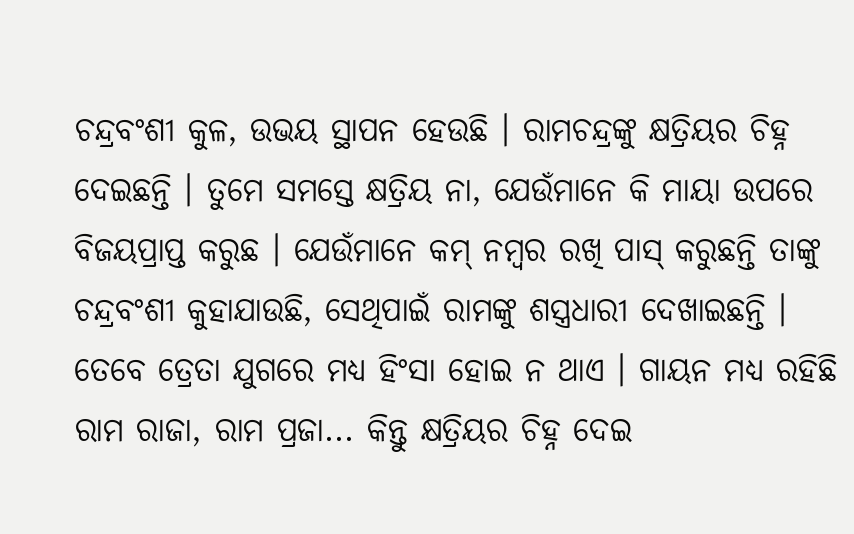ଚନ୍ଦ୍ରବଂଶୀ କୁଳ, ଉଭୟ ସ୍ଥାପନ ହେଉଛି । ରାମଚନ୍ଦ୍ରଙ୍କୁ କ୍ଷତ୍ରିୟର ଚିହ୍ନ ଦେଇଛନ୍ତି । ତୁମେ ସମସ୍ତେ କ୍ଷତ୍ରିୟ ନା, ଯେଉଁମାନେ କି ମାୟା ଉପରେ ବିଜୟପ୍ରାପ୍ତ କରୁଛ । ଯେଉଁମାନେ କମ୍ ନମ୍ବର ରଖି ପାସ୍ କରୁଛନ୍ତି ତାଙ୍କୁ ଚନ୍ଦ୍ରବଂଶୀ କୁହାଯାଉଛି, ସେଥିପାଇଁ ରାମଙ୍କୁ ଶସ୍ତ୍ରଧାରୀ ଦେଖାଇଛନ୍ତି । ତେବେ ତ୍ରେତା ଯୁଗରେ ମଧ୍ୟ ହିଂସା ହୋଇ ନ ଥାଏ । ଗାୟନ ମଧ୍ୟ ରହିଛି ରାମ ରାଜା, ରାମ ପ୍ରଜା... କିନ୍ତୁ କ୍ଷତ୍ରିୟର ଚିହ୍ନ ଦେଇ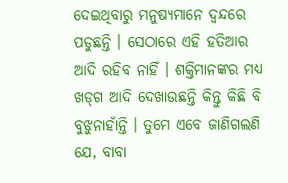ଦେଇଥିବାରୁ ମନୁଷ୍ୟମାନେ ଦ୍ୱନ୍ଦରେ ପଡୁଛନ୍ତି । ସେଠାରେ ଏହି ହତିଆର ଆଦି ରହିବ ନାହିଁ । ଶକ୍ତିମାନଙ୍କର ମଧ୍ୟ ଖଡ୍‌ଗ ଆଦି ଦେଖାଉଛନ୍ତି କିନ୍ତୁ କିଛି ବି ବୁଝୁନାହାଁନ୍ତି । ତୁମେ ଏବେ ଜାଣିଗଲଣି ଯେ, ବାବା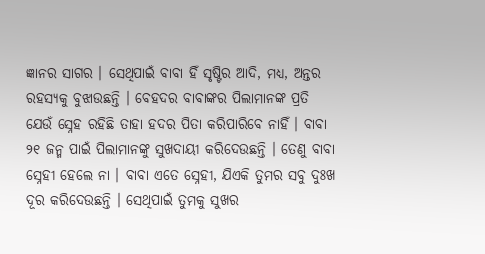ଜ୍ଞାନର ସାଗର । ସେଥିପାଇଁ ବାବା ହିଁ ସୃଷ୍ଟିର ଆଦି, ମଧ୍ୟ, ଅନ୍ତର ରହସ୍ୟକୁ ବୁଝାଉଛନ୍ତି । ବେହଦର ବାବାଙ୍କର ପିଲାମାନଙ୍କ ପ୍ରତି ଯେଉଁ ସ୍ନେହ ରହିଛି ତାହା ହଦର ପିତା କରିପାରିବେ ନାହିଁ । ବାବା ୨୧ ଜନ୍ମ ପାଇଁ ପିଲାମାନଙ୍କୁ ସୁଖଦାୟୀ କରିଦେଉଛନ୍ତି । ତେଣୁ ବାବା ସ୍ନେହୀ ହେଲେ ନା । ବାବା ଏତେ ସ୍ନେହୀ, ଯିଏକି ତୁମର ସବୁ ଦୁଃଖ ଦୂର କରିଦେଉଛନ୍ତି । ସେଥିପାଇଁ ତୁମକୁ ସୁଖର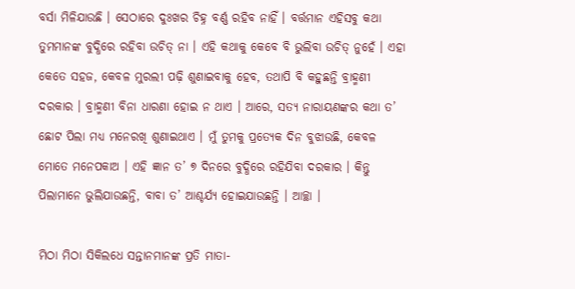ବର୍ସା ମିଳିଯାଉଛି । ସେଠାରେ ଦୁଃଖର ଚିହ୍ନ ବର୍ଣ୍ଣ ରହିବ ନାହିଁ । ବର୍ତ୍ତମାନ ଏହିସବୁ କଥା ତୁମମାନଙ୍କ ବୁଦ୍ଧିରେ ରହିବା ଉଚିତ୍ ନା । ଏହି କଥାକୁ କେବେ ବି ଭୁଲିବା ଉଚିତ୍ ନୁହେଁ । ଏହା କେତେ ସହଜ, କେବଳ ମୁରଲୀ ପଢ଼ି ଶୁଣାଇବାକୁ ହେବ, ତଥାପି ବି କହୁଛନ୍ତି ବ୍ରାହ୍ମଣୀ ଦରକାର । ବ୍ରାହ୍ମଣୀ ବିନା ଧାରଣା ହୋଇ ନ ଥାଏ । ଆରେ, ସତ୍ୟ ନାରାୟଣଙ୍କର କଥା ତ’ ଛୋଟ ପିଲା ମଧ୍ୟ ମନେରଖି ଶୁଣାଇଥାଏ । ମୁଁ ତୁମକୁ ପ୍ରତ୍ୟେକ ଦିନ ବୁଝାଉଛି, କେବଳ ମୋତେ ମନେପକାଅ । ଏହି ଜ୍ଞାନ ତ’ ୭ ଦିନରେ ବୁଦ୍ଧିରେ ରହିଯିବା ଦରକାର । କିନ୍ତୁ ପିଲାମାନେ ଭୁଲିଯାଉଛନ୍ତି, ବାବା ତ’ ଆଶ୍ଚର୍ଯ୍ୟ ହୋଇଯାଉଛନ୍ତି । ଆଚ୍ଛା ।

ମିଠା ମିଠା ସିକିଲଧେ ସନ୍ତାନମାନଙ୍କ ପ୍ରତି ମାତା-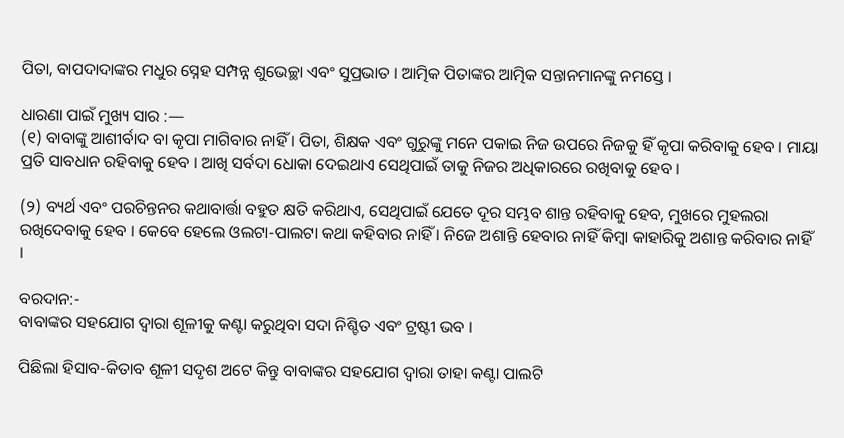ପିତା, ବାପଦାଦାଙ୍କର ମଧୁର ସ୍ନେହ ସମ୍ପନ୍ନ ଶୁଭେଚ୍ଛା ଏବଂ ସୁପ୍ରଭାତ । ଆତ୍ମିକ ପିତାଙ୍କର ଆତ୍ମିକ ସନ୍ତାନମାନଙ୍କୁ ନମସ୍ତେ ।

ଧାରଣା ପାଇଁ ମୁଖ୍ୟ ସାର :—
(୧) ବାବାଙ୍କୁ ଆଶୀର୍ବାଦ ବା କୃପା ମାଗିବାର ନାହିଁ । ପିତା, ଶିକ୍ଷକ ଏବଂ ଗୁରୁଙ୍କୁ ମନେ ପକାଇ ନିଜ ଉପରେ ନିଜକୁ ହିଁ କୃପା କରିବାକୁ ହେବ । ମାୟା ପ୍ରତି ସାବଧାନ ରହିବାକୁ ହେବ । ଆଖି ସର୍ବଦା ଧୋକା ଦେଇଥାଏ ସେଥିପାଇଁ ତାକୁ ନିଜର ଅଧିକାରରେ ରଖିବାକୁ ହେବ ।

(୨) ବ୍ୟର୍ଥ ଏବଂ ପରଚିନ୍ତନର କଥାବାର୍ତ୍ତା ବହୁତ କ୍ଷତି କରିଥାଏ, ସେଥିପାଇଁ ଯେତେ ଦୂର ସମ୍ଭବ ଶାନ୍ତ ରହିବାକୁ ହେବ, ମୁଖରେ ମୁହଲରା ରଖିଦେବାକୁ ହେବ । କେବେ ହେଲେ ଓଲଟା-ପାଲଟା କଥା କହିବାର ନାହିଁ । ନିଜେ ଅଶାନ୍ତି ହେବାର ନାହିଁ କିମ୍ବା କାହାରିକୁ ଅଶାନ୍ତ କରିବାର ନାହିଁ ।

ବରଦାନ:-
ବାବାଙ୍କର ସହଯୋଗ ଦ୍ୱାରା ଶୂଳୀକୁ କଣ୍ଟା କରୁଥିବା ସଦା ନିଶ୍ଚିତ ଏବଂ ଟ୍ରଷ୍ଟୀ ଭବ ।

ପିଛିଲା ହିସାବ-କିତାବ ଶୂଳୀ ସଦୃଶ ଅଟେ କିନ୍ତୁ ବାବାଙ୍କର ସହଯୋଗ ଦ୍ୱାରା ତାହା କଣ୍ଟା ପାଲଟି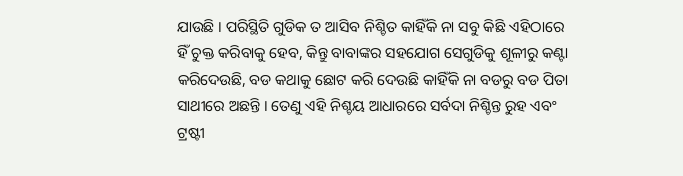ଯାଉଛି । ପରିସ୍ଥିତି ଗୁଡିକ ତ ଆସିବ ନିଶ୍ଚିତ କାହିଁକି ନା ସବୁ କିଛି ଏହିଠାରେ ହିଁ ଚୁକ୍ତ କରିବାକୁ ହେବ, କିନ୍ତୁ ବାବାଙ୍କର ସହଯୋଗ ସେଗୁଡିକୁ ଶୂଳୀରୁ କଣ୍ଟା କରିଦେଉଛି, ବଡ କଥାକୁ ଛୋଟ କରି ଦେଉଛି କାହିଁକି ନା ବଡରୁ ବଡ ପିତା ସାଥୀରେ ଅଛନ୍ତି । ତେଣୁ ଏହି ନିଶ୍ଚୟ ଆଧାରରେ ସର୍ବଦା ନିଶ୍ଚିନ୍ତ ରୁହ ଏବଂ ଟ୍ରଷ୍ଟୀ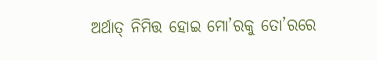ଅର୍ଥାତ୍ ନିମିତ୍ତ ହୋଇ ମୋ’ରକୁ ତୋ’ରରେ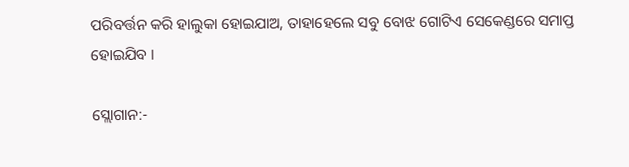ପରିବର୍ତ୍ତନ କରି ହାଲୁକା ହୋଇଯାଅ, ତାହାହେଲେ ସବୁ ବୋଝ ଗୋଟିଏ ସେକେଣ୍ଡରେ ସମାପ୍ତ ହୋଇଯିବ ।

ସ୍ଲୋଗାନ:-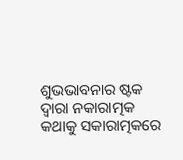ଶୁଭଭାବନାର ଷ୍ଟକ ଦ୍ୱାରା ନକାରାତ୍ମକ କଥାକୁ ସକାରାତ୍ମକରେ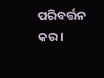ପରିବର୍ତ୍ତନ କର ।